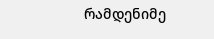რამდენიმე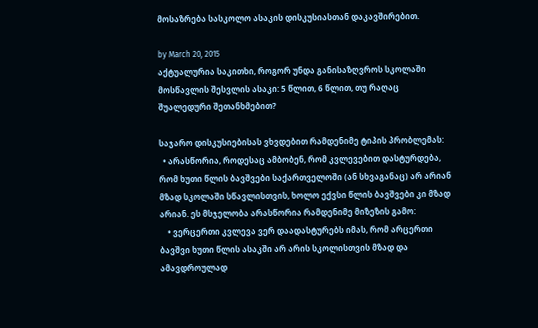მოსაზრება სასკოლო ასაკის დისკუსიასთან დაკავშირებით.

by March 20, 2015
აქტუალურია საკითხი, როგორ უნდა განისაზღვროს სკოლაში მოსწავლის შესვლის ასაკი: 5 წლით, 6 წლით, თუ რაღაც შუალედური შეთანხმებით?

საჯარო დისკუსიებისას ვხვდებით რამდენიმე ტიპის პრობლემას:
  • არასწორია, როდესაც ამბობენ, რომ კვლევებით დასტურდება, რომ ხუთი წლის ბავშვები საქართველოში (ან სხვაგანაც) არ არიან მზად სკოლაში სწავლისთვის, ხოლო ექვსი წლის ბავშვები კი მზად არიან. ეს მსჯელობა არასწორია რამდენიმე მიზეზის გამო:
    • ვერცერთი კვლევა ვერ დაადასტურებს იმას, რომ არცერთი ბავშვი ხუთი წლის ასაკში არ არის სკოლისთვის მზად და ამავდროულად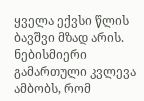ყველა ექვსი წლის ბავშვი მზად არის. ნებისმიერი გამართული კვლევა ამბობს, რომ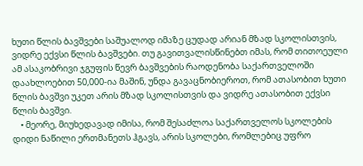ხუთი წლის ბავშვები საშუალოდ იმაზე ცუდად არიან მზად სკოლისთვის, ვიდრე ექვსი წლის ბავშვები. თუ გავითვალისწინებთ იმას, რომ თითოეული ამ ასაკობრივი ჯგუფის წევრ ბავშვების რაოდენობა საქართველოში დაახლოებით 50,000-ია მაშინ, უნდა გავაცნობიეროთ, რომ ათასობით ხუთი წლის ბავშვი უკეთ არის მზად სკოლისთვის და ვიდრე ათასობით ექვსი წლის ბავშვი.
    • მეორე, მიუხედავად იმისა, რომ შესაძლოა საქართველოს სკოლების დიდი ნაწილი ერთმანეთს ჰგავს, არის სკოლები, რომლებიც უფრო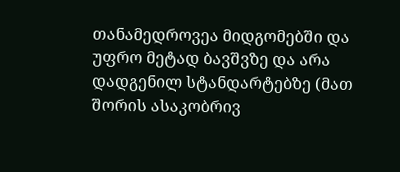თანამედროვეა მიდგომებში და უფრო მეტად ბავშვზე და არა დადგენილ სტანდარტებზე (მათ შორის ასაკობრივ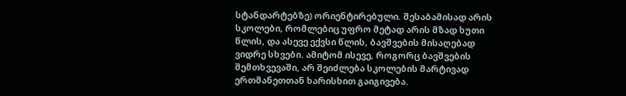სტანდარტებზე) ორიენტირებული. შესაბამისად არის სკოლები, რომლებიც უფრო მეტად არის მზად ხუთი წლის, და ასევე ექვსი წლის, ბავშვების მისაღებად ვიდრე სხვები. ამიტომ ისევე, როგორც ბავშვების შემთხვევაში, არ შეიძლება სკოლების მარტივად ერთმანეთთან ხარისხით გაიგივება.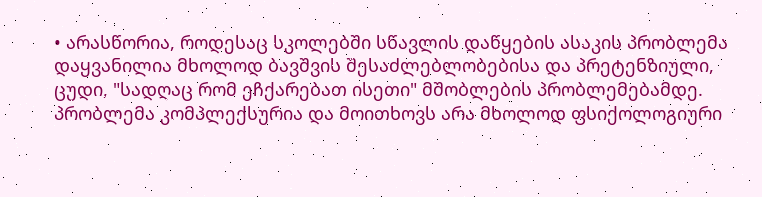• არასწორია, როდესაც სკოლებში სწავლის დაწყების ასაკის პრობლემა დაყვანილია მხოლოდ ბავშვის შესაძლებლობებისა და პრეტენზიული, ცუდი, "სადღაც რომ ეჩქარებათ ისეთი" მშობლების პრობლემებამდე. პრობლემა კომპლექსურია და მოითხოვს არა მხოლოდ ფსიქოლოგიური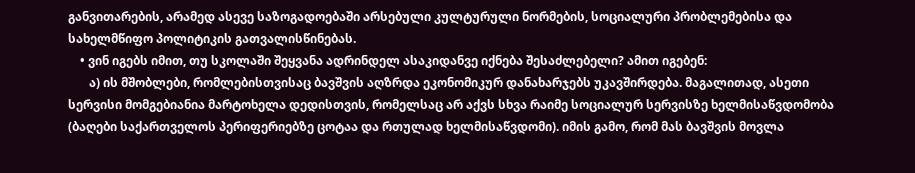განვითარების, არამედ ასევე საზოგადოებაში არსებული კულტურული ნორმების, სოციალური პრობლემებისა და სახელმწიფო პოლიტიკის გათვალისწინებას.
    • ვინ იგებს იმით, თუ სკოლაში შეყვანა ადრინდელ ასაკიდანვე იქნება შესაძლებელი? ამით იგებენ:
       ა) ის მშობლები, რომლებისთვისაც ბავშვის აღზრდა ეკონომიკურ დანახარჯებს უკავშირდება. მაგალითად, ასეთი სერვისი მომგებიანია მარტოხელა დედისთვის, რომელსაც არ აქვს სხვა რაიმე სოციალურ სერვისზე ხელმისაწვდომობა (ბაღები საქართველოს პერიფერიებზე ცოტაა და რთულად ხელმისაწვდომი). იმის გამო, რომ მას ბავშვის მოვლა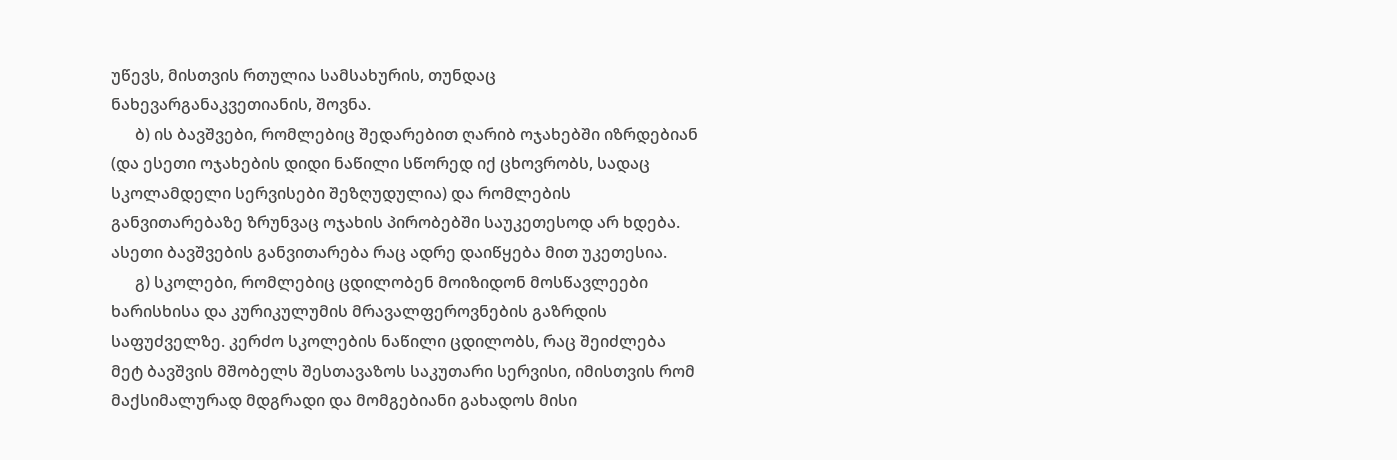უწევს, მისთვის რთულია სამსახურის, თუნდაც ნახევარგანაკვეთიანის, შოვნა.
      ბ) ის ბავშვები, რომლებიც შედარებით ღარიბ ოჯახებში იზრდებიან (და ესეთი ოჯახების დიდი ნაწილი სწორედ იქ ცხოვრობს, სადაც სკოლამდელი სერვისები შეზღუდულია) და რომლების განვითარებაზე ზრუნვაც ოჯახის პირობებში საუკეთესოდ არ ხდება. ასეთი ბავშვების განვითარება რაც ადრე დაიწყება მით უკეთესია.
      გ) სკოლები, რომლებიც ცდილობენ მოიზიდონ მოსწავლეები ხარისხისა და კურიკულუმის მრავალფეროვნების გაზრდის საფუძველზე. კერძო სკოლების ნაწილი ცდილობს, რაც შეიძლება მეტ ბავშვის მშობელს შესთავაზოს საკუთარი სერვისი, იმისთვის რომ მაქსიმალურად მდგრადი და მომგებიანი გახადოს მისი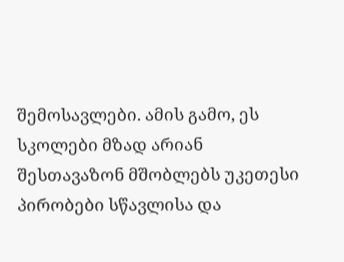შემოსავლები. ამის გამო, ეს სკოლები მზად არიან შესთავაზონ მშობლებს უკეთესი პირობები სწავლისა და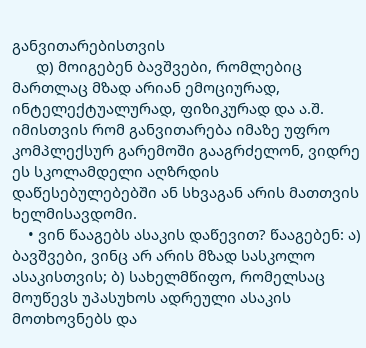განვითარებისთვის
      დ) მოიგებენ ბავშვები, რომლებიც მართლაც მზად არიან ემოციურად, ინტელექტუალურად, ფიზიკურად და ა.შ. იმისთვის რომ განვითარება იმაზე უფრო კომპლექსურ გარემოში გააგრძელონ, ვიდრე ეს სკოლამდელი აღზრდის დაწესებულებებში ან სხვაგან არის მათთვის ხელმისავდომი.
    • ვინ წააგებს ასაკის დაწევით? წააგებენ: ა) ბავშვები, ვინც არ არის მზად სასკოლო ასაკისთვის; ბ) სახელმწიფო, რომელსაც მოუწევს უპასუხოს ადრეული ასაკის მოთხოვნებს და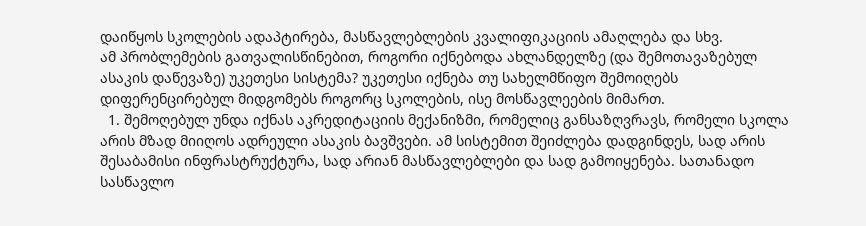დაიწყოს სკოლების ადაპტირება, მასწავლებლების კვალიფიკაციის ამაღლება და სხვ.
ამ პრობლემების გათვალისწინებით, როგორი იქნებოდა ახლანდელზე (და შემოთავაზებულ ასაკის დაწევაზე) უკეთესი სისტემა? უკეთესი იქნება თუ სახელმწიფო შემოიღებს დიფერენცირებულ მიდგომებს როგორც სკოლების, ისე მოსწავლეების მიმართ.
  1. შემოღებულ უნდა იქნას აკრედიტაციის მექანიზმი, რომელიც განსაზღვრავს, რომელი სკოლა არის მზად მიიღოს ადრეული ასაკის ბავშვები. ამ სისტემით შეიძლება დადგინდეს, სად არის შესაბამისი ინფრასტრუქტურა, სად არიან მასწავლებლები და სად გამოიყენება. სათანადო სასწავლო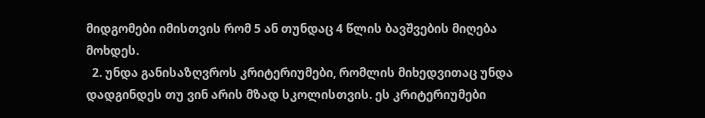მიდგომები იმისთვის რომ 5 ან თუნდაც 4 წლის ბავშვების მიღება მოხდეს.
  2. უნდა განისაზღვროს კრიტერიუმები, რომლის მიხედვითაც უნდა დადგინდეს თუ ვინ არის მზად სკოლისთვის. ეს კრიტერიუმები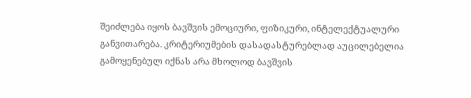შეიძლება იყოს ბავშვის ემოციური, ფიზიკური, ინტელექტუალური განვითარება. კრიტერიუმების დასადასტურებლად აუცილებელია გამოყენებულ იქნას არა მხოლოდ ბავშვის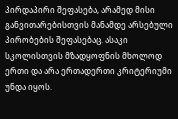პირდაპირი შეფასება, არამედ მისი განვითარებისთვის მანამდე არსებული პირობების შეფასებაც. ასაკი სკოლისთვის მზადყოფნის მხოლოდ ერთი და არა ერთადერთი კრიტერიუმი უნდა იყოს.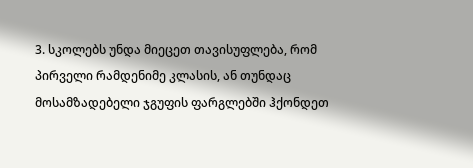3. სკოლებს უნდა მიეცეთ თავისუფლება, რომ პირველი რამდენიმე კლასის, ან თუნდაც მოსამზადებელი ჯგუფის ფარგლებში ჰქონდეთ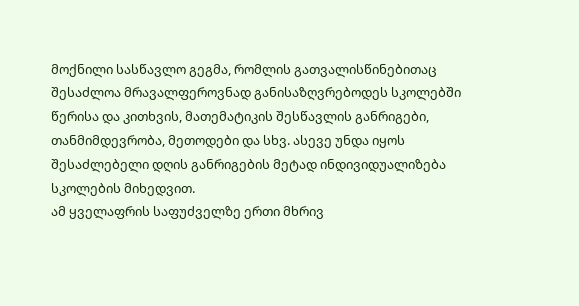მოქნილი სასწავლო გეგმა, რომლის გათვალისწინებითაც შესაძლოა მრავალფეროვნად განისაზღვრებოდეს სკოლებში წერისა და კითხვის, მათემატიკის შესწავლის განრიგები, თანმიმდევრობა, მეთოდები და სხვ. ასევე უნდა იყოს შესაძლებელი დღის განრიგების მეტად ინდივიდუალიზება სკოლების მიხედვით.
ამ ყველაფრის საფუძველზე ერთი მხრივ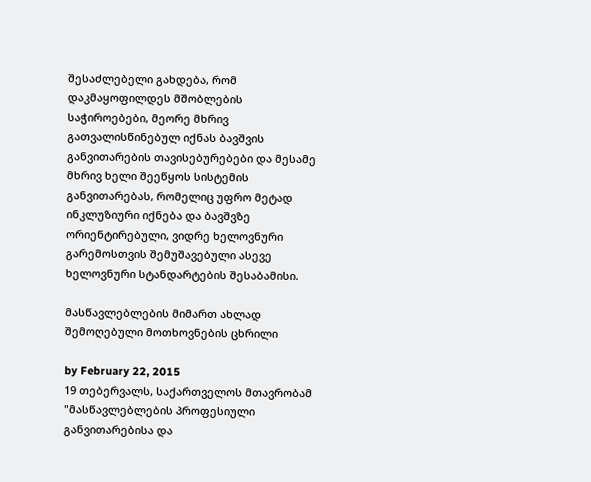შესაძლებელი გახდება, რომ დაკმაყოფილდეს მშობლების საჭიროებები, მეორე მხრივ გათვალისწინებულ იქნას ბავშვის განვითარების თავისებურებები და მესამე მხრივ ხელი შეეწყოს სისტემის განვითარებას, რომელიც უფრო მეტად ინკლუზიური იქნება და ბავშვზე ორიენტირებული, ვიდრე ხელოვნური გარემოსთვის შემუშავებული ასევე ხელოვნური სტანდარტების შესაბამისი.

მასწავლებლების მიმართ ახლად შემოღებული მოთხოვნების ცხრილი

by February 22, 2015
19 თებერვალს, საქართველოს მთავრობამ "მასწავლებლების პროფესიული განვითარებისა და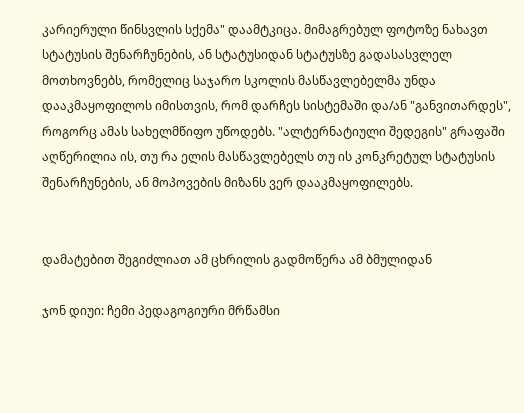კარიერული წინსვლის სქემა" დაამტკიცა. მიმაგრებულ ფოტოზე ნახავთ სტატუსის შენარჩუნების, ან სტატუსიდან სტატუსზე გადასასვლელ მოთხოვნებს, რომელიც საჯარო სკოლის მასწავლებელმა უნდა დააკმაყოფილოს იმისთვის, რომ დარჩეს სისტემაში და/ან "განვითარდეს", როგორც ამას სახელმწიფო უწოდებს. "ალტერნატიული შედეგის" გრაფაში აღწერილია ის, თუ რა ელის მასწავლებელს თუ ის კონკრეტულ სტატუსის შენარჩუნების, ან მოპოვების მიზანს ვერ დააკმაყოფილებს.


დამატებით შეგიძლიათ ამ ცხრილის გადმოწერა ამ ბმულიდან

ჯონ დიუი: ჩემი პედაგოგიური მრწამსი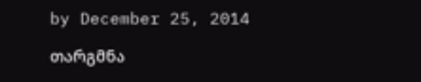by December 25, 2014

თარგმნა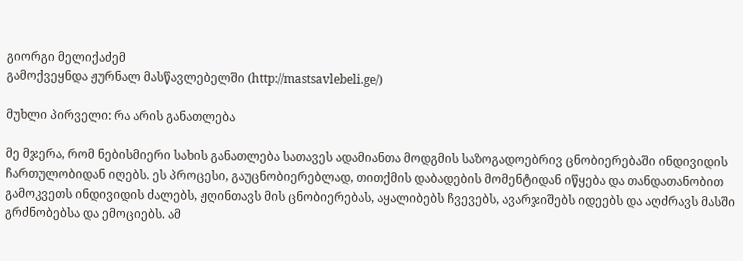გიორგი მელიქაძემ
გამოქვეყნდა ჟურნალ მასწავლებელში (http://mastsavlebeli.ge/)

მუხლი პირველი: რა არის განათლება

მე მჯერა, რომ ნებისმიერი სახის განათლება სათავეს ადამიანთა მოდგმის საზოგადოებრივ ცნობიერებაში ინდივიდის ჩართულობიდან იღებს. ეს პროცესი, გაუცნობიერებლად, თითქმის დაბადების მომენტიდან იწყება და თანდათანობით გამოკვეთს ინდივიდის ძალებს, ჟღინთავს მის ცნობიერებას, აყალიბებს ჩვევებს, ავარჯიშებს იდეებს და აღძრავს მასში გრძნობებსა და ემოციებს. ამ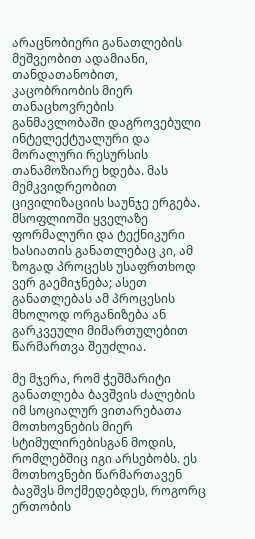არაცნობიერი განათლების მეშვეობით ადამიანი, თანდათანობით, კაცობრიობის მიერ თანაცხოვრების განმავლობაში დაგროვებული ინტელექტუალური და მორალური რესურსის თანამოზიარე ხდება. მას მემკვიდრეობით ცივილიზაციის საუნჯე ერგება. მსოფლიოში ყველაზე ფორმალური და ტექნიკური ხასიათის განათლებაც კი, ამ ზოგად პროცესს უსაფრთხოდ ვერ გაემიჯნება; ასეთ განათლებას ამ პროცესის მხოლოდ ორგანიზება ან გარკვეული მიმართულებით წარმართვა შეუძლია.

მე მჯერა, რომ ჭეშმარიტი განათლება ბავშვის ძალების იმ სოციალურ ვითარებათა მოთხოვნების მიერ სტიმულირებისგან მოდის, რომლებშიც იგი არსებობს. ეს მოთხოვნები წარმართავენ ბავშვს მოქმედებდეს, როგორც ერთობის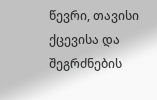წევრი, თავისი ქცევისა და შეგრძნების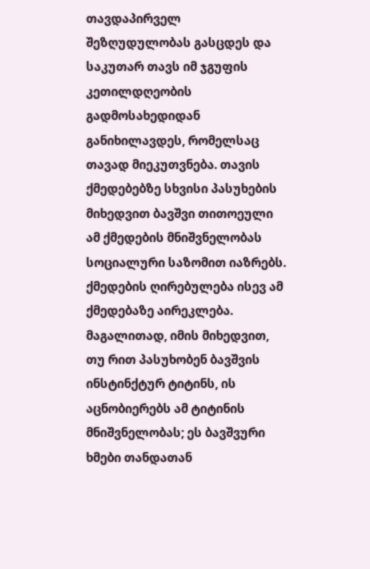თავდაპირველ შეზღუდულობას გასცდეს და საკუთარ თავს იმ ჯგუფის კეთილდღეობის გადმოსახედიდან განიხილავდეს, რომელსაც თავად მიეკუთვნება. თავის ქმედებებზე სხვისი პასუხების მიხედვით ბავშვი თითოეული ამ ქმედების მნიშვნელობას სოციალური საზომით იაზრებს. ქმედების ღირებულება ისევ ამ ქმედებაზე აირეკლება. მაგალითად, იმის მიხედვით, თუ რით პასუხობენ ბავშვის ინსტინქტურ ტიტინს, ის აცნობიერებს ამ ტიტინის მნიშვნელობას; ეს ბავშვური ხმები თანდათან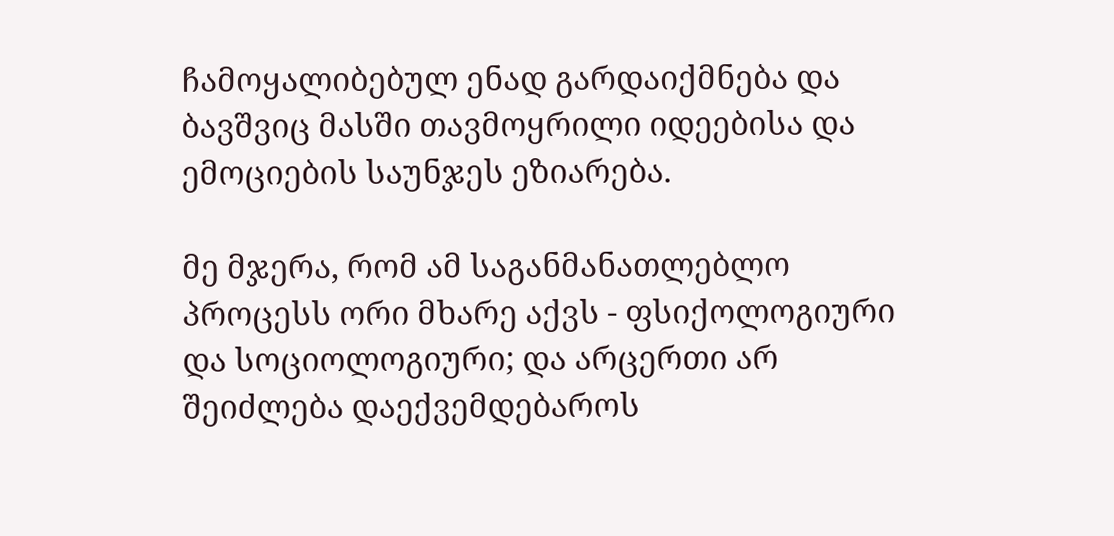ჩამოყალიბებულ ენად გარდაიქმნება და ბავშვიც მასში თავმოყრილი იდეებისა და ემოციების საუნჯეს ეზიარება.

მე მჯერა, რომ ამ საგანმანათლებლო პროცესს ორი მხარე აქვს - ფსიქოლოგიური და სოციოლოგიური; და არცერთი არ შეიძლება დაექვემდებაროს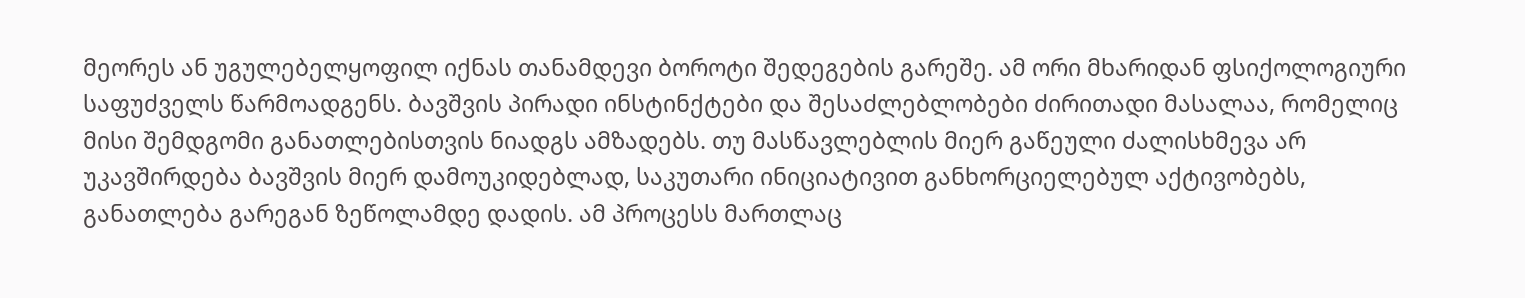მეორეს ან უგულებელყოფილ იქნას თანამდევი ბოროტი შედეგების გარეშე. ამ ორი მხარიდან ფსიქოლოგიური საფუძველს წარმოადგენს. ბავშვის პირადი ინსტინქტები და შესაძლებლობები ძირითადი მასალაა, რომელიც მისი შემდგომი განათლებისთვის ნიადგს ამზადებს. თუ მასწავლებლის მიერ გაწეული ძალისხმევა არ უკავშირდება ბავშვის მიერ დამოუკიდებლად, საკუთარი ინიციატივით განხორციელებულ აქტივობებს, განათლება გარეგან ზეწოლამდე დადის. ამ პროცესს მართლაც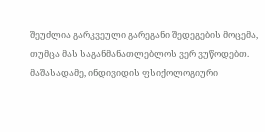შეუძლია გარკვეული გარეგანი შედეგების მოცემა, თუმცა მას საგანმანათლებლოს ვერ ვუწოდებთ. მაშასადამე, ინდივიდის ფსიქოლოგიური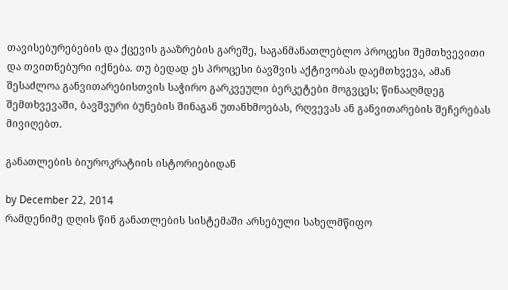თავისებურებების და ქცევის გააზრების გარეშე, საგანმანათლებლო პროცესი შემთხვევითი და თვითნებური იქნება. თუ ბედად ეს პროცესი ბავშვის აქტივობას დაემთხვევა, ამან შესაძლოა განვითარებისთვის საჭირო გარკვეული ბერკეტები მოგვცეს; წინააღმდეგ შემთხვევაში, ბავშვური ბუნების შინაგან უთანხმოებას, რღვევას ან განვითარების შეჩერებას მივიღებთ.

განათლების ბიუროკრატიის ისტორიებიდან

by December 22, 2014
რამდენიმე დღის წინ განათლების სისტემაში არსებული სახელმწიფო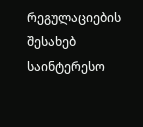რეგულაციების შესახებ საინტერესო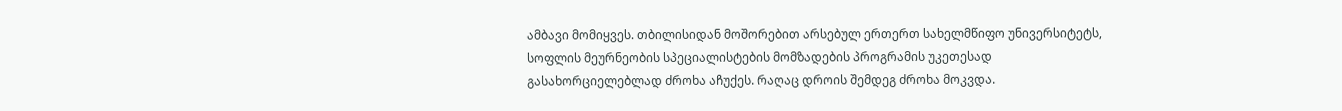ამბავი მომიყვეს. თბილისიდან მოშორებით არსებულ ერთერთ სახელმწიფო უნივერსიტეტს, სოფლის მეურნეობის სპეციალისტების მომზადების პროგრამის უკეთესად გასახორციელებლად ძროხა აჩუქეს. რაღაც დროის შემდეგ ძროხა მოკვდა.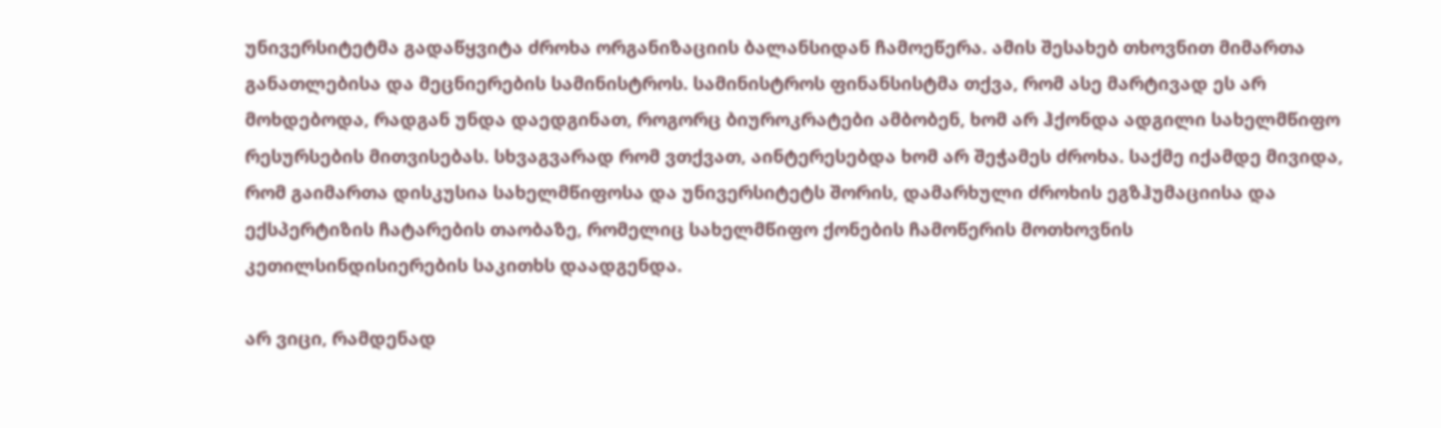უნივერსიტეტმა გადაწყვიტა ძროხა ორგანიზაციის ბალანსიდან ჩამოეწერა. ამის შესახებ თხოვნით მიმართა განათლებისა და მეცნიერების სამინისტროს. სამინისტროს ფინანსისტმა თქვა, რომ ასე მარტივად ეს არ მოხდებოდა, რადგან უნდა დაედგინათ, როგორც ბიუროკრატები ამბობენ, ხომ არ ჰქონდა ადგილი სახელმწიფო რესურსების მითვისებას. სხვაგვარად რომ ვთქვათ, აინტერესებდა ხომ არ შეჭამეს ძროხა. საქმე იქამდე მივიდა, რომ გაიმართა დისკუსია სახელმწიფოსა და უნივერსიტეტს შორის, დამარხული ძროხის ეგზჰუმაციისა და ექსპერტიზის ჩატარების თაობაზე, რომელიც სახელმწიფო ქონების ჩამოწერის მოთხოვნის კეთილსინდისიერების საკითხს დაადგენდა.

არ ვიცი, რამდენად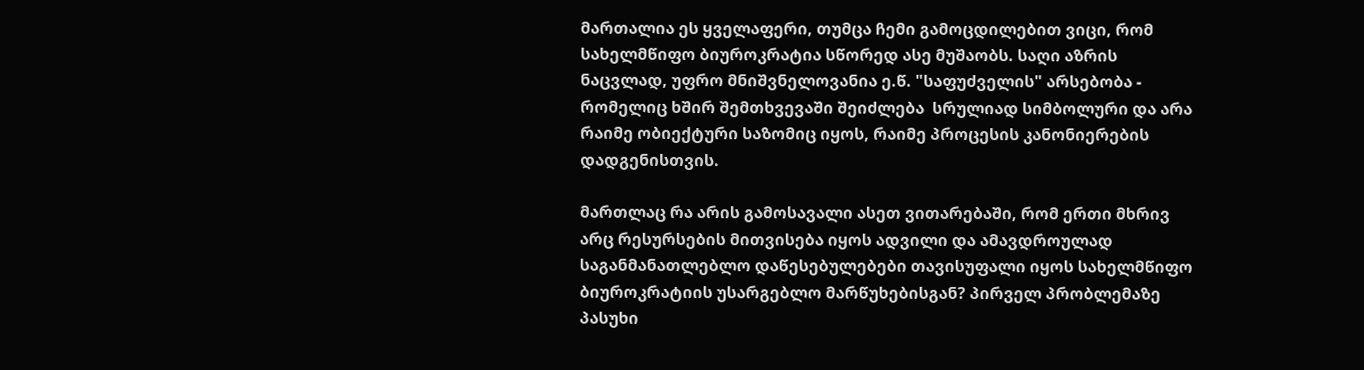მართალია ეს ყველაფერი, თუმცა ჩემი გამოცდილებით ვიცი, რომ სახელმწიფო ბიუროკრატია სწორედ ასე მუშაობს. საღი აზრის ნაცვლად, უფრო მნიშვნელოვანია ე.წ. "საფუძველის" არსებობა - რომელიც ხშირ შემთხვევაში შეიძლება  სრულიად სიმბოლური და არა რაიმე ობიექტური საზომიც იყოს, რაიმე პროცესის კანონიერების დადგენისთვის.

მართლაც რა არის გამოსავალი ასეთ ვითარებაში, რომ ერთი მხრივ არც რესურსების მითვისება იყოს ადვილი და ამავდროულად  საგანმანათლებლო დაწესებულებები თავისუფალი იყოს სახელმწიფო ბიუროკრატიის უსარგებლო მარწუხებისგან? პირველ პრობლემაზე პასუხი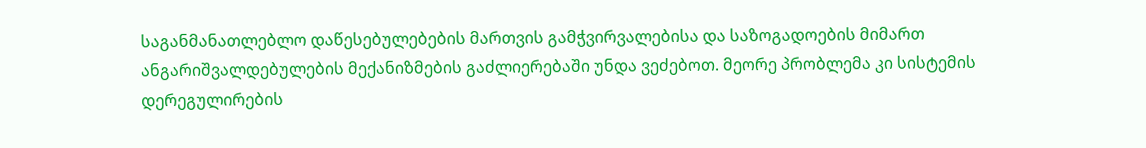საგანმანათლებლო დაწესებულებების მართვის გამჭვირვალებისა და საზოგადოების მიმართ ანგარიშვალდებულების მექანიზმების გაძლიერებაში უნდა ვეძებოთ. მეორე პრობლემა კი სისტემის დერეგულირების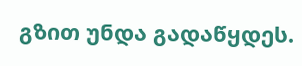გზით უნდა გადაწყდეს.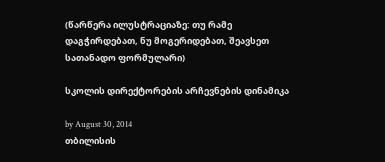(წარწერა ილუსტრაციაზე: თუ რამე დაგჭირდებათ, ნუ მოგერიდებათ, შეავსეთ სათანადო ფორმულარი)

სკოლის დირექტორების არჩევნების დინამიკა

by August 30, 2014
თბილისის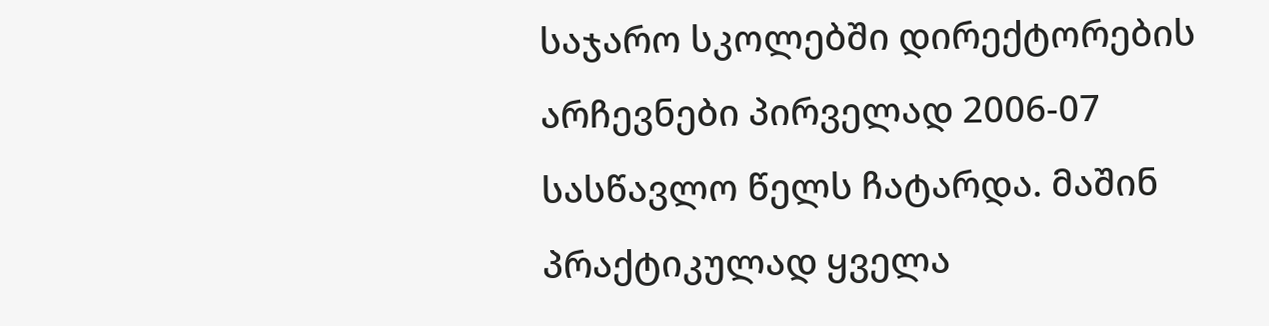საჯარო სკოლებში დირექტორების არჩევნები პირველად 2006-07 სასწავლო წელს ჩატარდა. მაშინ პრაქტიკულად ყველა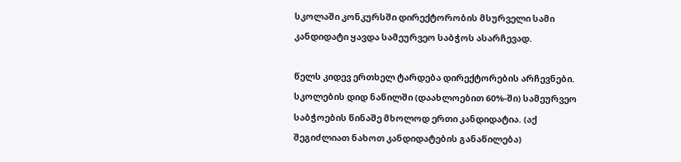სკოლაში კონკურსში დირექტორობის მსურველი სამი კანდიდატი ყავდა სამეურვეო საბჭოს ასარჩევად.

წელს კიდევ ერთხელ ტარდება დირექტორების არჩევნები. სკოლების დიდ ნაწილში (დაახლოებით 60%-ში) სამეურვეო საბჭოების წინაშე მხოლოდ ერთი კანდიდატია. (აქ შეგიძლიათ ნახოთ კანდიდატების განაწილება)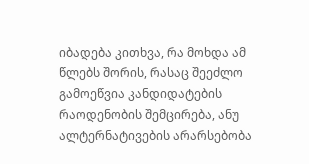იბადება კითხვა, რა მოხდა ამ წლებს შორის, რასაც შეეძლო გამოეწვია კანდიდატების რაოდენობის შემცირება, ანუ ალტერნატივების არარსებობა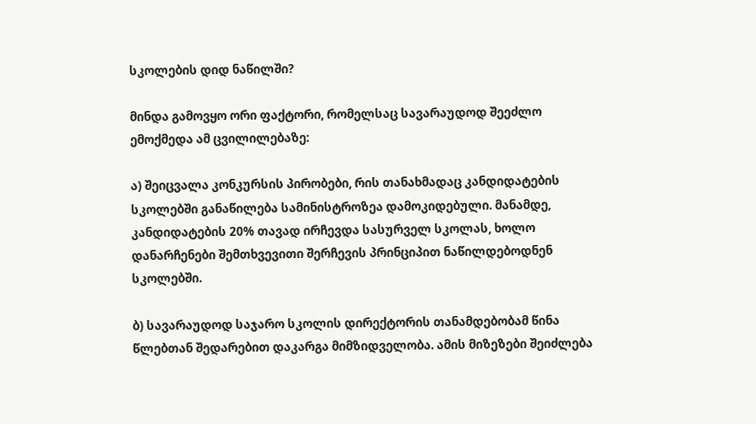სკოლების დიდ ნაწილში?

მინდა გამოვყო ორი ფაქტორი, რომელსაც სავარაუდოდ შეეძლო ემოქმედა ამ ცვილილებაზე:

ა) შეიცვალა კონკურსის პირობები, რის თანახმადაც კანდიდატების სკოლებში განაწილება სამინისტროზეა დამოკიდებული. მანამდე, კანდიდატების 20% თავად ირჩევდა სასურველ სკოლას, ხოლო დანარჩენები შემთხვევითი შერჩევის პრინციპით ნაწილდებოდნენ სკოლებში.

ბ) სავარაუდოდ საჯარო სკოლის დირექტორის თანამდებობამ წინა წლებთან შედარებით დაკარგა მიმზიდველობა. ამის მიზეზები შეიძლება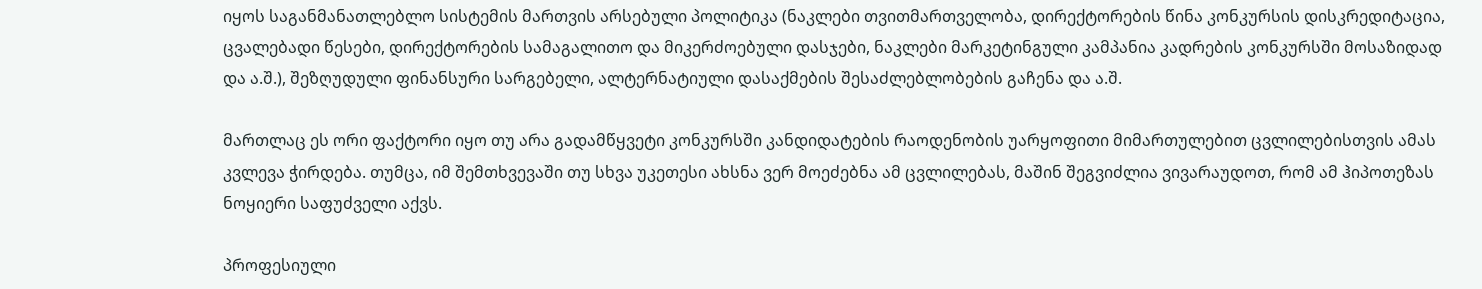იყოს საგანმანათლებლო სისტემის მართვის არსებული პოლიტიკა (ნაკლები თვითმართველობა, დირექტორების წინა კონკურსის დისკრედიტაცია, ცვალებადი წესები, დირექტორების სამაგალითო და მიკერძოებული დასჯები, ნაკლები მარკეტინგული კამპანია კადრების კონკურსში მოსაზიდად და ა.შ.), შეზღუდული ფინანსური სარგებელი, ალტერნატიული დასაქმების შესაძლებლობების გაჩენა და ა.შ.

მართლაც ეს ორი ფაქტორი იყო თუ არა გადამწყვეტი კონკურსში კანდიდატების რაოდენობის უარყოფითი მიმართულებით ცვლილებისთვის ამას კვლევა ჭირდება. თუმცა, იმ შემთხვევაში თუ სხვა უკეთესი ახსნა ვერ მოეძებნა ამ ცვლილებას, მაშინ შეგვიძლია ვივარაუდოთ, რომ ამ ჰიპოთეზას ნოყიერი საფუძველი აქვს.

პროფესიული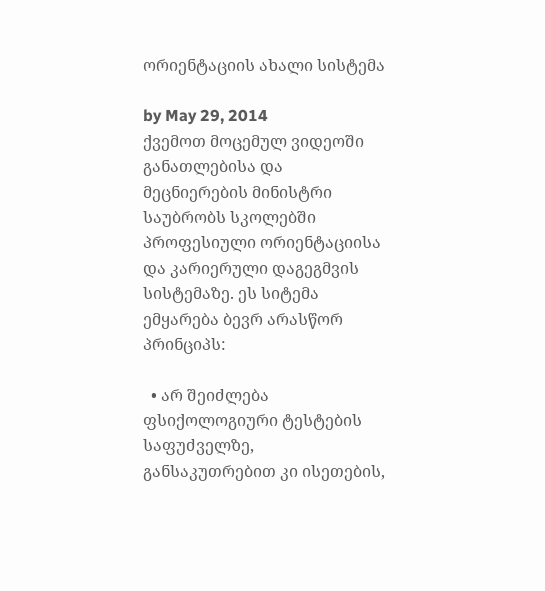ორიენტაციის ახალი სისტემა

by May 29, 2014
ქვემოთ მოცემულ ვიდეოში განათლებისა და მეცნიერების მინისტრი საუბრობს სკოლებში პროფესიული ორიენტაციისა და კარიერული დაგეგმვის სისტემაზე. ეს სიტემა ემყარება ბევრ არასწორ პრინციპს:

  • არ შეიძლება ფსიქოლოგიური ტესტების საფუძველზე, განსაკუთრებით კი ისეთების,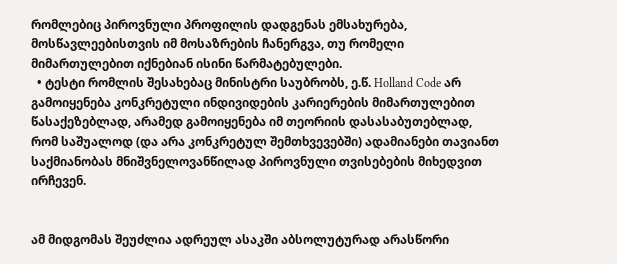რომლებიც პიროვნული პროფილის დადგენას ემსახურება, მოსწავლეებისთვის იმ მოსაზრების ჩანერგვა, თუ რომელი მიმართულებით იქნებიან ისინი წარმატებულები.
  • ტესტი რომლის შესახებაც მინისტრი საუბრობს, ე.წ. Holland Code არ გამოიყენება კონკრეტული ინდივიდების კარიერების მიმართულებით წასაქეზებლად, არამედ გამოიყენება იმ თეორიის დასასაბუთებლად, რომ საშუალოდ (და არა კონკრეტულ შემთხვევებში) ადამიანები თავიანთ საქმიანობას მნიშვნელოვანწილად პიროვნული თვისებების მიხედვით ირჩევენ.


ამ მიდგომას შეუძლია ადრეულ ასაკში აბსოლუტურად არასწორი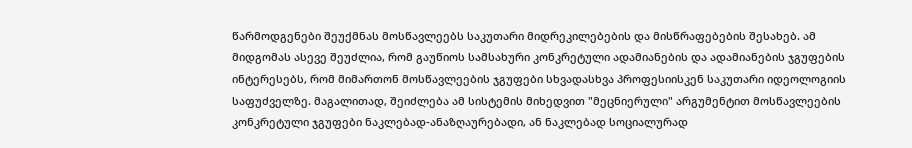წარმოდგენები შეუქმნას მოსწავლეებს საკუთარი მიდრეკილებების და მისწრაფებების შესახებ. ამ მიდგომას ასევე შეუძლია, რომ გაუწიოს სამსახური კონკრეტული ადამიანების და ადამიანების ჯგუფების ინტერესებს, რომ მიმართონ მოსწავლეების ჯგუფები სხვადასხვა პროფესიისკენ საკუთარი იდეოლოგიის საფუძველზე. მაგალითად, შეიძლება ამ სისტემის მიხედვით "მეცნიერული" არგუმენტით მოსწავლეების კონკრეტული ჯგუფები ნაკლებად-ანაზღაურებადი, ან ნაკლებად სოციალურად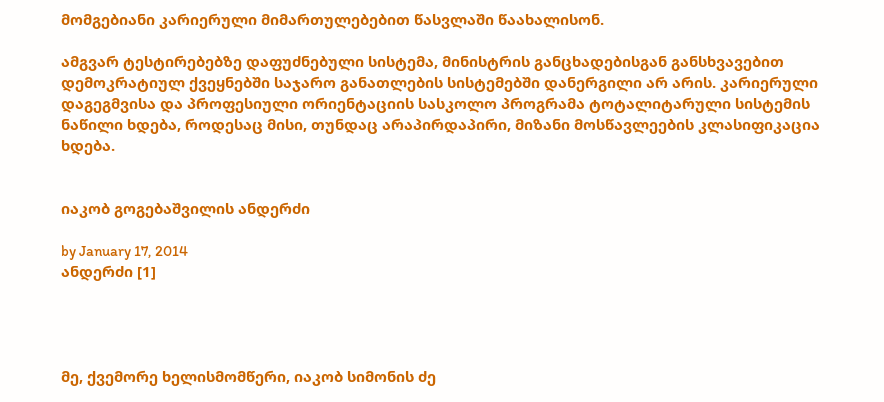მომგებიანი კარიერული მიმართულებებით წასვლაში წაახალისონ.

ამგვარ ტესტირებებზე დაფუძნებული სისტემა, მინისტრის განცხადებისგან განსხვავებით დემოკრატიულ ქვეყნებში საჯარო განათლების სისტემებში დანერგილი არ არის. კარიერული დაგეგმვისა და პროფესიული ორიენტაციის სასკოლო პროგრამა ტოტალიტარული სისტემის ნაწილი ხდება, როდესაც მისი, თუნდაც არაპირდაპირი, მიზანი მოსწავლეების კლასიფიკაცია ხდება.


იაკობ გოგებაშვილის ანდერძი

by January 17, 2014
ანდერძი [1]




მე, ქვემორე ხელისმომწერი, იაკობ სიმონის ძე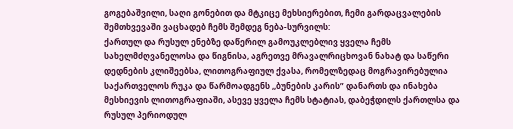გოგებაშვილი, საღი გონებით და მტკიცე მეხსიერებით, ჩემი გარდაცვალების შემთხვევაში ვაცხადებ ჩემს შემდეგ ნება-სურვილს:
ქართულ და რუსულ ენებზე დაწერილ გამოუკლებლივ ყველა ჩემს სახელმძღვანელოსა და წიგნისა, აგრეთვე მრავალრიცხოვან ნახატ და საწერი დედნების კლიშეებსა, ლითოგრაფიულ ქვასა, რომელზედაც მოგრავირებულია საქართველოს რუკა და წარმოადგენს ,,ბუნების კარის” დანართს და ინახება მესხიევის ლითოგრაფიაში, ასევე ყველა ჩემს სტატიას, დაბეჭდილს ქართლსა და რუსულ პერიოდულ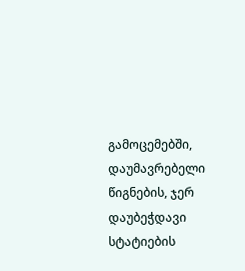გამოცემებში, დაუმავრებელი წიგნების, ჯერ დაუბეჭდავი სტატიების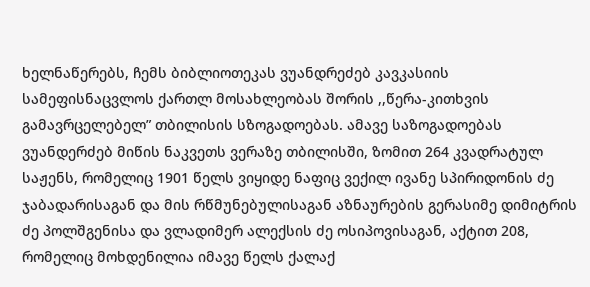ხელნაწერებს, ჩემს ბიბლიოთეკას ვუანდრეძებ კავკასიის სამეფისნაცვლოს ქართლ მოსახლეობას შორის ,,წერა-კითხვის გამავრცელებელ” თბილისის სზოგადოებას. ამავე საზოგადოებას ვუანდერძებ მიწის ნაკვეთს ვერაზე თბილისში, ზომით 264 კვადრატულ საჟენს, რომელიც 1901 წელს ვიყიდე ნაფიც ვექილ ივანე სპირიდონის ძე ჯაბადარისაგან და მის რწმუნებულისაგან აზნაურების გერასიმე დიმიტრის ძე პოლშგენისა და ვლადიმერ ალექსის ძე ოსიპოვისაგან, აქტით 208, რომელიც მოხდენილია იმავე წელს ქალაქ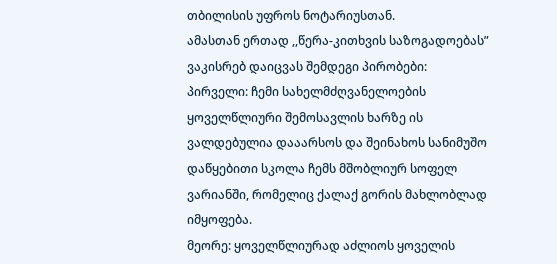თბილისის უფროს ნოტარიუსთან.
ამასთან ერთად ,,წერა-კითხვის საზოგადოებას” ვაკისრებ დაიცვას შემდეგი პირობები:
პირველი: ჩემი სახელმძღვანელოების ყოველწლიური შემოსავლის ხარზე ის ვალდებულია დააარსოს და შეინახოს სანიმუშო დაწყებითი სკოლა ჩემს მშობლიურ სოფელ ვარიანში, რომელიც ქალაქ გორის მახლობლად იმყოფება.
მეორე: ყოველწლიურად აძლიოს ყოველის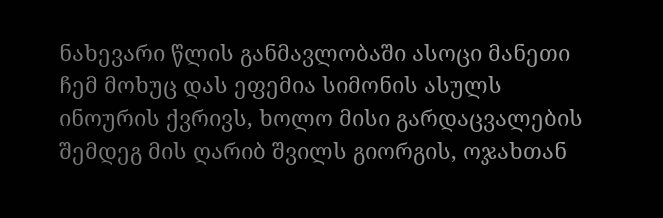ნახევარი წლის განმავლობაში ასოცი მანეთი ჩემ მოხუც დას ეფემია სიმონის ასულს ინოურის ქვრივს, ხოლო მისი გარდაცვალების შემდეგ მის ღარიბ შვილს გიორგის, ოჯახთან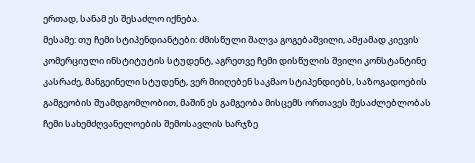ერთად, სანამ ეს შესაძლო იქნება.
მესამე: თუ ჩემი სტიპენდიანტები: ძმისწული შალვა გოგებაშვილი, ამჟამად კიევის კომერციული ინსტიტუტის სტუდენტ, აგრეთვე ჩემი დისწულის შვილი კონსტანტინე კასრაძე, მანგეინელი სტუდენტ, ვერ მიიღებენ საკმაო სტიპენდიებს, საზოგადოების გამგეობის შუამდგომლობით, მაშინ ეს გამგეობა მისცემს ორთავეს შესაძლებლობას ჩემი სახემძღვანელოების შემოსავლის ხარჯზე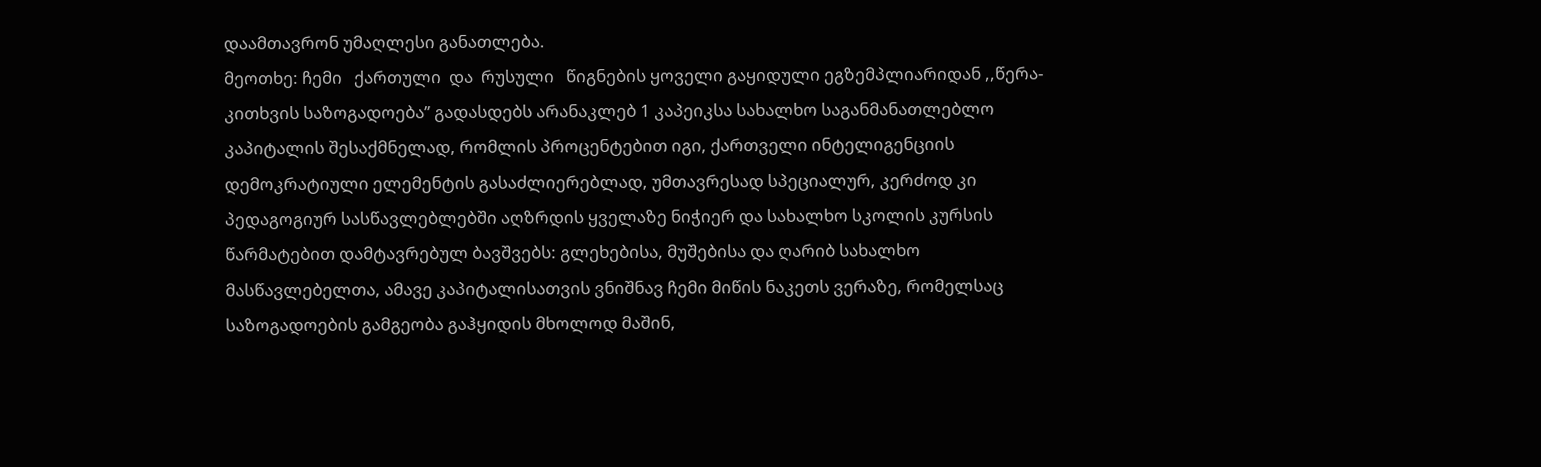დაამთავრონ უმაღლესი განათლება.
მეოთხე: ჩემი   ქართული  და  რუსული   წიგნების ყოველი გაყიდული ეგზემპლიარიდან ,,წერა-კითხვის საზოგადოება’’ გადასდებს არანაკლებ 1 კაპეიკსა სახალხო საგანმანათლებლო კაპიტალის შესაქმნელად, რომლის პროცენტებით იგი, ქართველი ინტელიგენციის დემოკრატიული ელემენტის გასაძლიერებლად, უმთავრესად სპეციალურ, კერძოდ კი პედაგოგიურ სასწავლებლებში აღზრდის ყველაზე ნიჭიერ და სახალხო სკოლის კურსის წარმატებით დამტავრებულ ბავშვებს: გლეხებისა, მუშებისა და ღარიბ სახალხო მასწავლებელთა, ამავე კაპიტალისათვის ვნიშნავ ჩემი მიწის ნაკეთს ვერაზე, რომელსაც საზოგადოების გამგეობა გაჰყიდის მხოლოდ მაშინ,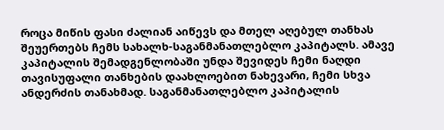როცა მიწის ფასი ძალიან აიწევს და მთელ აღებულ თანხას შეუერთებს ჩემს სახალხ-საგანმანათლებლო კაპიტალს. ამავე კაპიტალის შემადგენლობაში უნდა შევიდეს ჩემი ნაღდი თავისუფალი თანხების დაახლოებით ნახევარი, ჩემი სხვა ანდერძის თანახმად. საგანმანათლებლო კაპიტალის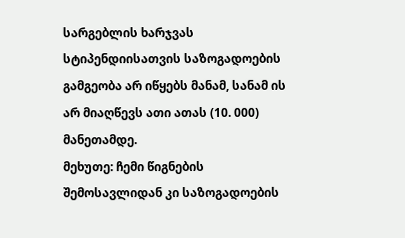სარგებლის ხარჯვას სტიპენდიისათვის საზოგადოების გამგეობა არ იწყებს მანამ, სანამ ის არ მიაღწევს ათი ათას (10. 000) მანეთამდე.
მეხუთე: ჩემი წიგნების შემოსავლიდან კი საზოგადოების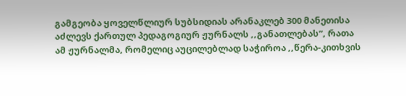გამგეობა ყოველწლიურ სუბსიდიას არანაკლებ 300 მანეთისა აძლევს ქართულ პედაგოგიურ ჟურნალს ,,განათლებას”, რათა ამ ჟურნალმა, რომელიც აუცილებლად საჭიროა ,,წერა-კითხვის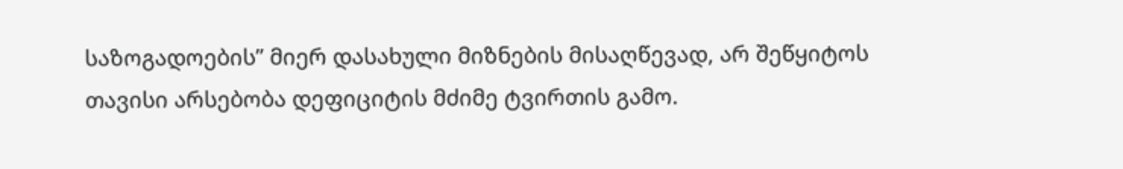საზოგადოების” მიერ დასახული მიზნების მისაღწევად, არ შეწყიტოს თავისი არსებობა დეფიციტის მძიმე ტვირთის გამო.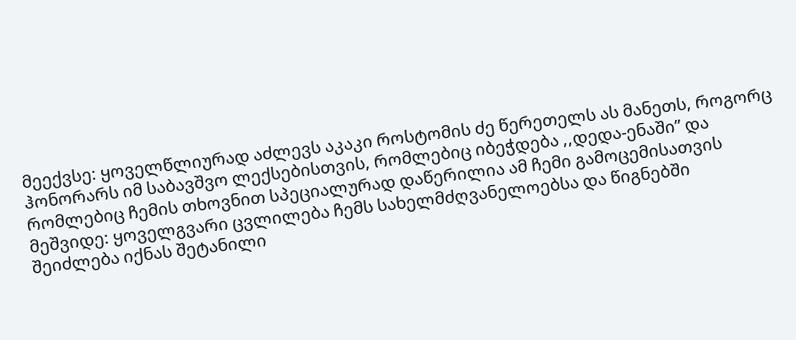მეექვსე: ყოველწლიურად აძლევს აკაკი როსტომის ძე წერეთელს ას მანეთს, როგორც ჰონორარს იმ საბავშვო ლექსებისთვის, რომლებიც იბეჭდება ,,დედა-ენაში” და რომლებიც ჩემის თხოვნით სპეციალურად დაწერილია ამ ჩემი გამოცემისათვის
მეშვიდე: ყოველგვარი ცვლილება ჩემს სახელმძღვანელოებსა და წიგნებში შეიძლება იქნას შეტანილი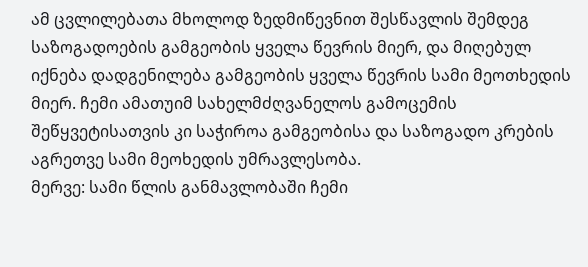ამ ცვლილებათა მხოლოდ ზედმიწევნით შესწავლის შემდეგ საზოგადოების გამგეობის ყველა წევრის მიერ, და მიღებულ იქნება დადგენილება გამგეობის ყველა წევრის სამი მეოთხედის მიერ. ჩემი ამათუიმ სახელმძღვანელოს გამოცემის შეწყვეტისათვის კი საჭიროა გამგეობისა და საზოგადო კრების აგრეთვე სამი მეოხედის უმრავლესობა.
მერვე: სამი წლის განმავლობაში ჩემი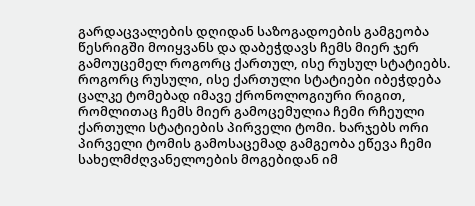გარდაცვალების დღიდან საზოგადოების გამგეობა წესრიგში მოიყვანს და დაბეჭდავს ჩემს მიერ ჯერ გამოუცემელ როგორც ქართულ, ისე რუსულ სტატიებს.
როგორც რუსული, ისე ქართული სტატიები იბეჭდება ცალკე ტომებად იმავე ქრონოლოგიური რიგით, რომლითაც ჩემს მიერ გამოცემულია ჩემი რჩეული ქართული სტატიების პირველი ტომი. ხარჯებს ორი პირველი ტომის გამოსაცემად გამგეობა ეწევა ჩემი სახელმძღვანელოების მოგებიდან იმ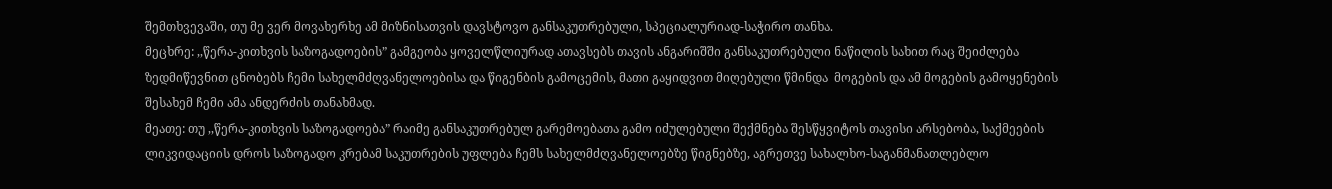შემთხვევაში, თუ მე ვერ მოვახერხე ამ მიზნისათვის დავსტოვო განსაკუთრებული, სპეციალურიად-საჭირო თანხა.
მეცხრე: ,,წერა-კითხვის საზოგადოების” გამგეობა ყოველწლიურად ათავსებს თავის ანგარიშში განსაკუთრებული ნაწილის სახით რაც შეიძლება ზედმიწევნით ცნობებს ჩემი სახელმძღვანელოებისა და წიგენბის გამოცემის, მათი გაყიდვით მიღებული წმინდა  მოგების და ამ მოგების გამოყენების შესახემ ჩემი ამა ანდერძის თანახმად.
მეათე: თუ ,,წერა-კითხვის საზოგადოება” რაიმე განსაკუთრებულ გარემოებათა გამო იძულებული შექმნება შესწყვიტოს თავისი არსებობა, საქმეების ლიკვიდაციის დროს საზოგადო კრებამ საკუთრების უფლება ჩემს სახელმძღვანელოებზე წიგნებზე, აგრეთვე სახალხო-საგანმანათლებლო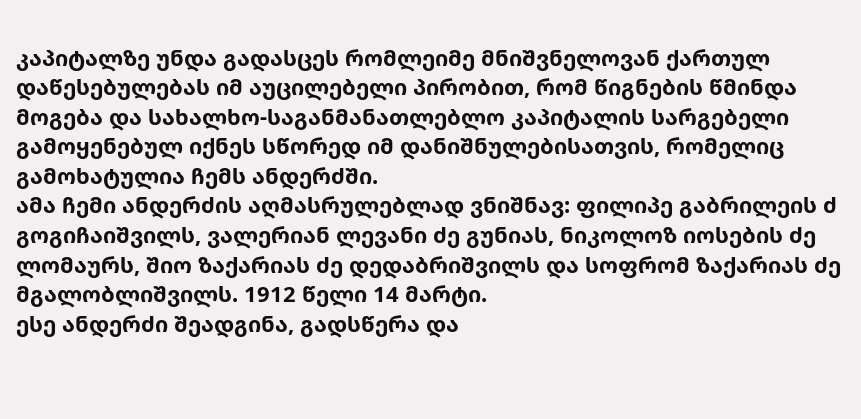კაპიტალზე უნდა გადასცეს რომლეიმე მნიშვნელოვან ქართულ დაწესებულებას იმ აუცილებელი პირობით, რომ წიგნების წმინდა მოგება და სახალხო-საგანმანათლებლო კაპიტალის სარგებელი გამოყენებულ იქნეს სწორედ იმ დანიშნულებისათვის, რომელიც გამოხატულია ჩემს ანდერძში.
ამა ჩემი ანდერძის აღმასრულებლად ვნიშნავ: ფილიპე გაბრილეის ძ გოგიჩაიშვილს, ვალერიან ლევანი ძე გუნიას, ნიკოლოზ იოსების ძე ლომაურს, შიო ზაქარიას ძე დედაბრიშვილს და სოფრომ ზაქარიას ძე მგალობლიშვილს. 1912 წელი 14 მარტი.
ესე ანდერძი შეადგინა, გადსწერა და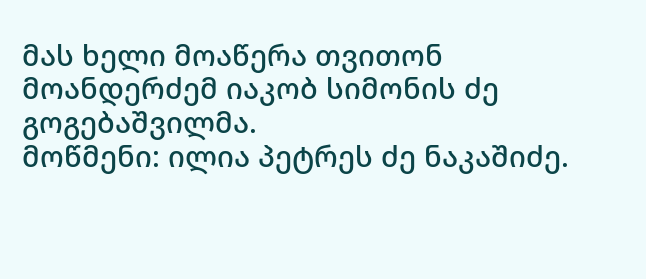მას ხელი მოაწერა თვითონ მოანდერძემ იაკობ სიმონის ძე გოგებაშვილმა.
მოწმენი: ილია პეტრეს ძე ნაკაშიძე.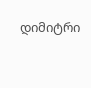დიმიტრი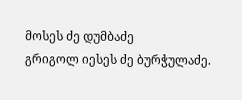მოსეს ძე დუმბაძე
გრიგოლ იესეს ძე ბურჭულაძე.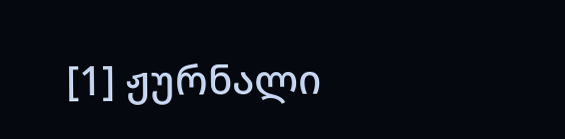[1] ჟურნალი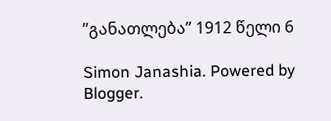”განათლება” 1912 წელი 6

Simon Janashia. Powered by Blogger.